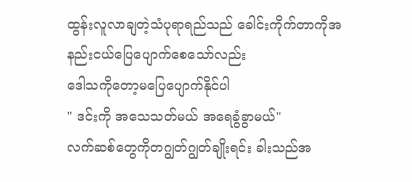ထွန်းလူလာချတဲ့သံပုရာရည်သည် ခေါင်းကိုက်တာကိုအနည်းငယ်ပြေပျောက်စေသော်လည်း
ဒေါသကိုတော့မပြေပျောက်နိုင်ပါ
" ဒင်းကို အသေသတ်မယ် အရေခွံခွာမယ်"
လက်ဆစ်တွေကိုတဂျွတ်ဂျွတ်ချိုးရင်း ခါးသည်အ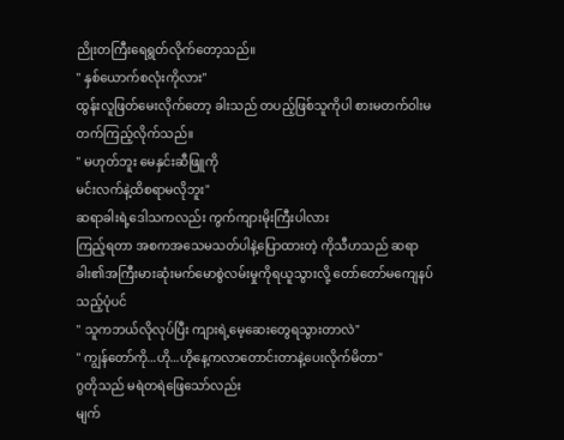ညိုးတကြီးရေရွတ်လိုက်တော့သည်။
" နှစ်ယောက်စလုံးကိုလား"
ထွန်းလူဖြတ်မေးလိုက်တော့ ခါးသည် တပည့်ဖြစ်သူကိုပါ စားမတက်ဝါးမတက်ကြည့်လိုက်သည်။
" မဟုတ်ဘူး မေနှင်းဆီဖြူကို
မင်းလက်နဲ့ထိစရာမလိုဘူး"
ဆရာခါးရဲ့ဒေါသကလည်း ကွက်ကျားမိုးကြီးပါလား
ကြည့်ရတာ အစကအသေမသတ်ပါနဲ့ပြောထားတဲ့ ကိုသီဟသည် ဆရာခါး၏အကြီးမားဆုံးမက်မောစွဲလမ်းမှုကိုရယူသွားလို့ တော်တော်မကျေနပ်သည့်ပုံပင်
" သူကဘယ်လိုလုပ်ပြီး ကျားရဲ့မေ့ဆေးတွေရသွားတာလဲ"
" ကျွန်တော်ကို...ဟို...ဟိုနေ့ကလာတောင်းတာနဲ့ပေးလိုက်မိတာ"
ဂွတိုသည် မရဲတရဲဖြေသော်လည်း
မျက်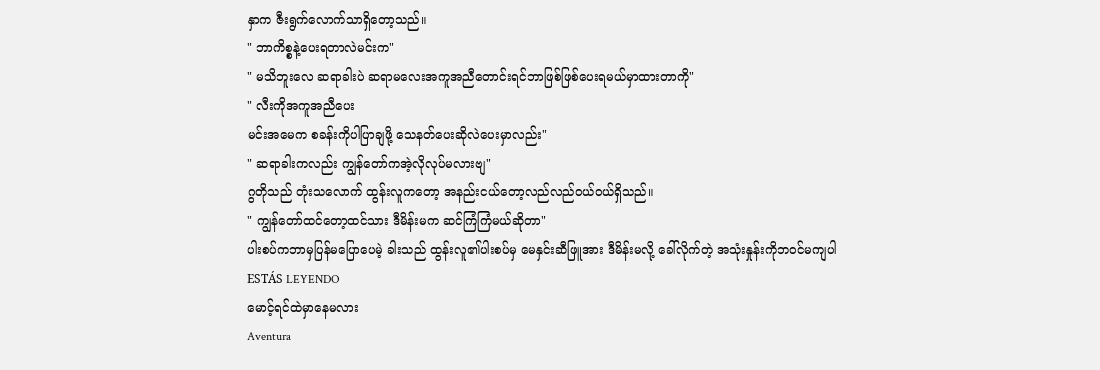နှာက ဇီးရွက်လောက်သာရှိတော့သည်။
" ဘာကိစ္စနဲ့ပေးရတာလဲမင်းက"
" မသိဘူးလေ ဆရာခါးပဲ ဆရာမလေးအကူအညီတောင်းရင်ဘာဖြစ်ဖြစ်ပေးရမယ်မှာထားတာကို"
" လီးကိုအကူအညီပေး
မင်းအမေက စခန်းကိုပါပြာချဖို့ သေနတ်ပေးဆိုလဲပေးမှာလည်း"
" ဆရာခါးကလည်း ကျွန်တော်ကအဲ့လိုလုပ်မလားဗျ"
ဂွတိုသည် တုံးသလောက် ထွန်းလူကတော့ အနည်းငယ်တော့လည်လည်ဝယ်ဝယ်ရှိသည်။
" ကျွန်တော်ထင်တော့ထင်သား ဒီမိန်းမက ဆင်ကြံကြံမယ်ဆိုတာ"
ပါးစပ်ကဘာမှပြန်မပြောပေမဲ့ ခါးသည် ထွန်းလူ၏ပါးစပ်မှ မေနှင်းဆီဖြူအား ဒီမိန်းမလို့ ခေါ်လိုက်တဲ့ အသုံးနှုန်းကိုဘဝင်မကျပါ
ESTÁS LEYENDO
မောင့်ရင်ထဲမှာနေမလား
Aventura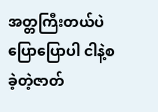အတ္တကြီးတယ်ပဲပြောပြောပါ ငါနဲ့စခဲ့တဲ့ဇာတ်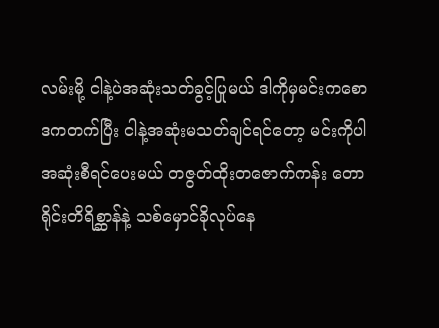လမ်းမို့ ငါနဲ့ပဲအဆုံးသတ်ခွင့်ပြုမယ် ဒါကိုမှမင်းကစောဒကတက်ပြီး ငါနဲ့အဆုံးမသတ်ချင်ရင်တော့ မင်းကိုပါအဆုံးစီရင်ပေးမယ် တဇွတ်ထိုးတဇောက်ကန်း တောရိုင်းတိရိစ္ဆာန်နဲ့ သစ်မှောင်ခိုလုပ်နေ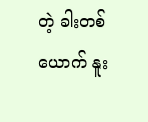တဲ့ ခါးတစ်ယောက် နူး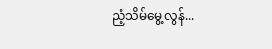ညံ့သိမ်မွေ့လွန်...